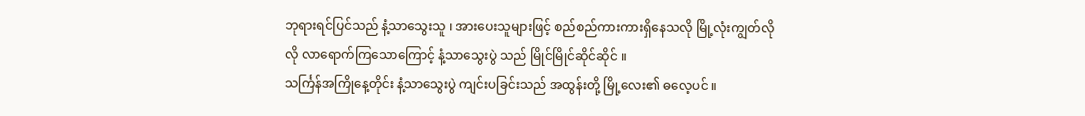ဘုရားရင်ပြင်သည် နံ့သာသွေးသူ ၊ အားပေးသူများဖြင့် စည်စည်ကားကားရှိနေသလို မြို့လုံးကျွတ်လိုလို လာရောက်ကြသောကြောင့် နံ့သာသွေးပွဲ သည် မြိုင်မြိုင်ဆိုင်ဆိုင် ။
သင်္ကြန်အကြိုနေ့တိုင်း နံ့သာသွေးပွဲ ကျင်းပခြင်းသည် အထွန်းတို့ မြို့လေး၏ ဓလေ့ပင် ။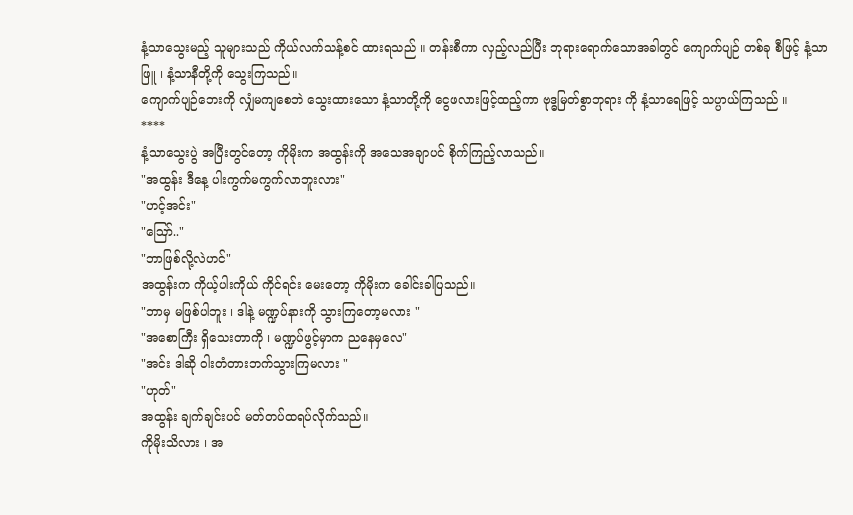နံ့သာသွေးမည့် သူများသည် ကိုယ်လက်သန့်စင် ထားရသည် ။ တန်းစီကာ လှည့်လည်ပြီး ဘုရားရောက်သောအခါတွင် ကျောက်ပျဉ် တစ်ခု စီဖြင့် နံ့သာဖြူ ၊ နံ့သာနီတို့ကို သွေးကြသည်။
ကျောက်ပျဉ်ဘေးကို လျှံမကျစေဘဲ သွေးထားသော နံ့သာတို့ကို ငွေဖလားဖြင့်ထည့်ကာ ဗုဒ္ဓမြတ်စွာဘုရား ကို နံ့သာရေဖြင့် သပ္ပာယ်ကြသည် ။
****
နံ့သာသွေးပွဲ အပြီးတွင်တော့ ကိုမိုးက အထွန်းကို အသေအချာပင် စိုက်ကြည့်လာသည်။
"အထွန်း ဒီနေ့ ပါးကွက်မကွက်လာဘူးလား"
"ဟင့်အင်း"
"ဪ.."
"ဘာဖြစ်လို့လဲဟင်"
အထွန်းက ကိုယ့်ပါးကိုယ် ကိုင်ရင်း မေးတော့ ကိုမိုးက ခေါင်းခါပြသည်။
"ဘာမှ မဖြစ်ပါဘူး ၊ ဒါနဲ့ မဏ္ဍပ်နားကို သွားကြတော့မလား "
"အစောကြီး ရှိသေးတာကို ၊ မဏ္ဍပ်ဖွင့်မှာက ညနေမှလေ"
"အင်း ဒါဆို ဝါးတံတားဘက်သွားကြမလား "
"ဟုတ်"
အထွန်း ချက်ချင်းပင် မတ်တပ်ထရပ်လိုက်သည်။
ကိုမိုးသိလား ၊ အ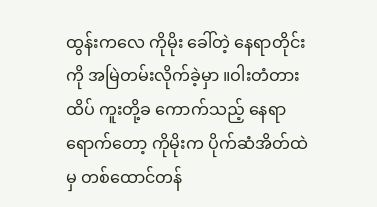ထွန်းကလေ ကိုမိုး ခေါ်တဲ့ နေရာတိုင်းကို အမြဲတမ်းလိုက်ခဲ့မှာ ။ဝါးတံတားထိပ် ကူးတို့ခ ကောက်သည့် နေရာ ရောက်တော့ ကိုမိုးက ပိုက်ဆံအိတ်ထဲမှ တစ်ထောင်တန်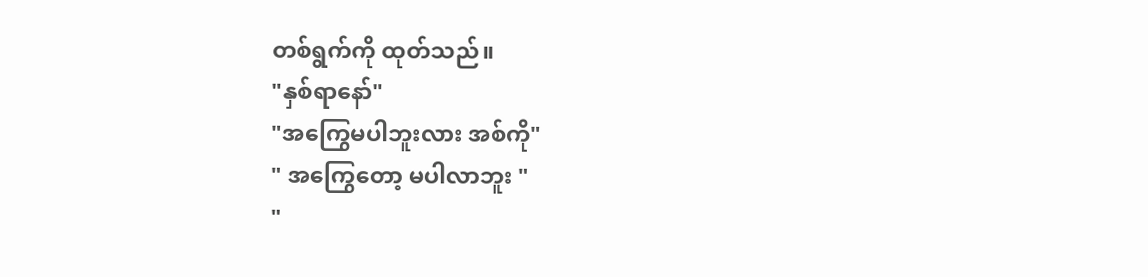တစ်ရွက်ကို ထုတ်သည်။
"နှစ်ရာနော်"
"အကြွေမပါဘူးလား အစ်ကို"
" အကြွေတော့ မပါလာဘူး "
"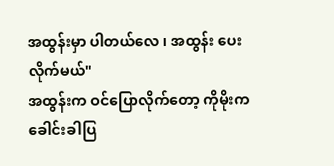အထွန်းမှာ ပါတယ်လေ ၊ အထွန်း ပေးလိုက်မယ်"
အထွန်းက ဝင်ပြောလိုက်တော့ ကိုမိုးက ခေါင်းခါပြ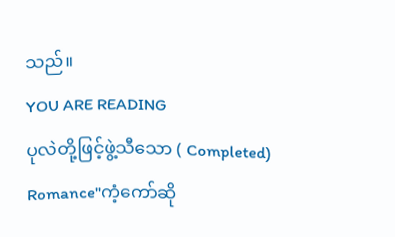သည်။
YOU ARE READING
ပုလဲတို့ဖြင့်ဖွဲ့သီသော ( Completed)
Romance"ကံ့ကော်ဆို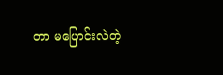တာ မပြောင်းလဲတဲ့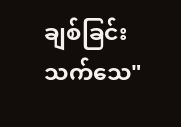ချစ်ခြင်း သက်သေ"